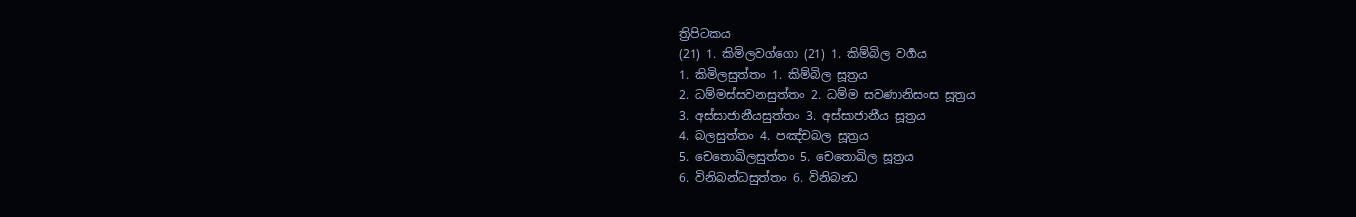ත්‍රිපිටකය
(21) 1. කිමිලවග්ගො (21) 1. කිම්බිල වර්‍ගය
1. කිමිලසුත්තං 1. කිම්බිල සූත්‍රය
2. ධම්මස්සවනසුත්තං 2. ධම්ම සවණානිසංස සූත්‍රය
3. අස්සාජානීයසුත්තං 3. අස්සාජානීය සූත්‍රය
4. බලසුත්තං 4. පඤ්චබල සූත්‍රය
5. චෙතොඛිලසුත්තං 5. චෙතොඛිල සූත්‍රය
6. විනිබන්ධසුත්තං 6. විනිබන්‍ධ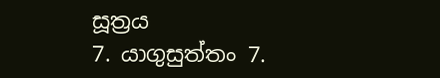සූත්‍රය
7. යාගුසුත්තං 7.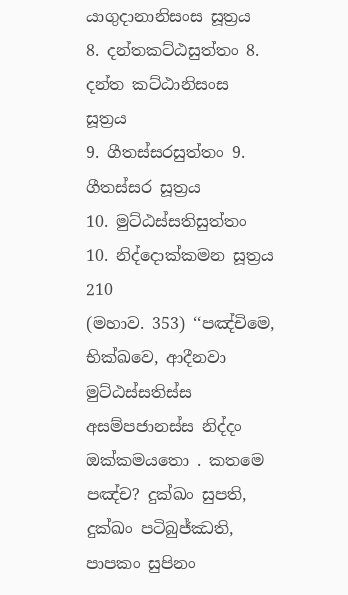යාගුදානානිසංස සූත්‍රය
8. දන්තකට්ඨසුත්තං 8. දන්ත කට්ඨානිසංස සූත්‍රය
9. ගීතස්සරසුත්තං 9. ගීතස්සර සූත්‍රය
10. මුට්ඨස්සතිසුත්තං 10. නිද්දොක්කමන සූත්‍රය
210
(මහාව. 353) ‘‘පඤ්චිමෙ, භික්ඛවෙ, ආදීනවා මුට්ඨස්සතිස්ස අසම්පජානස්ස නිද්දං ඔක්කමයතො . කතමෙ පඤ්ච? දුක්ඛං සුපති, දුක්ඛං පටිබුජ්ඣති, පාපකං සුපිනං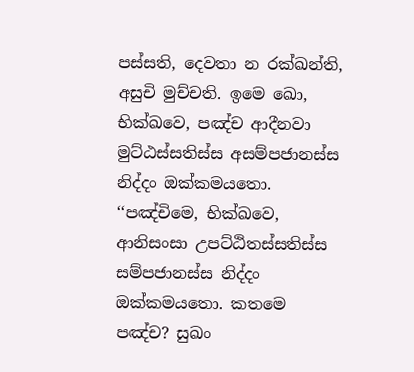පස්සති, දෙවතා න රක්ඛන්ති, අසුචි මුච්චති. ඉමෙ ඛො, භික්ඛවෙ, පඤ්ච ආදීනවා මුට්ඨස්සතිස්ස අසම්පජානස්ස නිද්දං ඔක්කමයතො.
‘‘පඤ්චිමෙ, භික්ඛවෙ, ආනිසංසා උපට්ඨිතස්සතිස්ස සම්පජානස්ස නිද්දං ඔක්කමයතො. කතමෙ පඤ්ච? සුඛං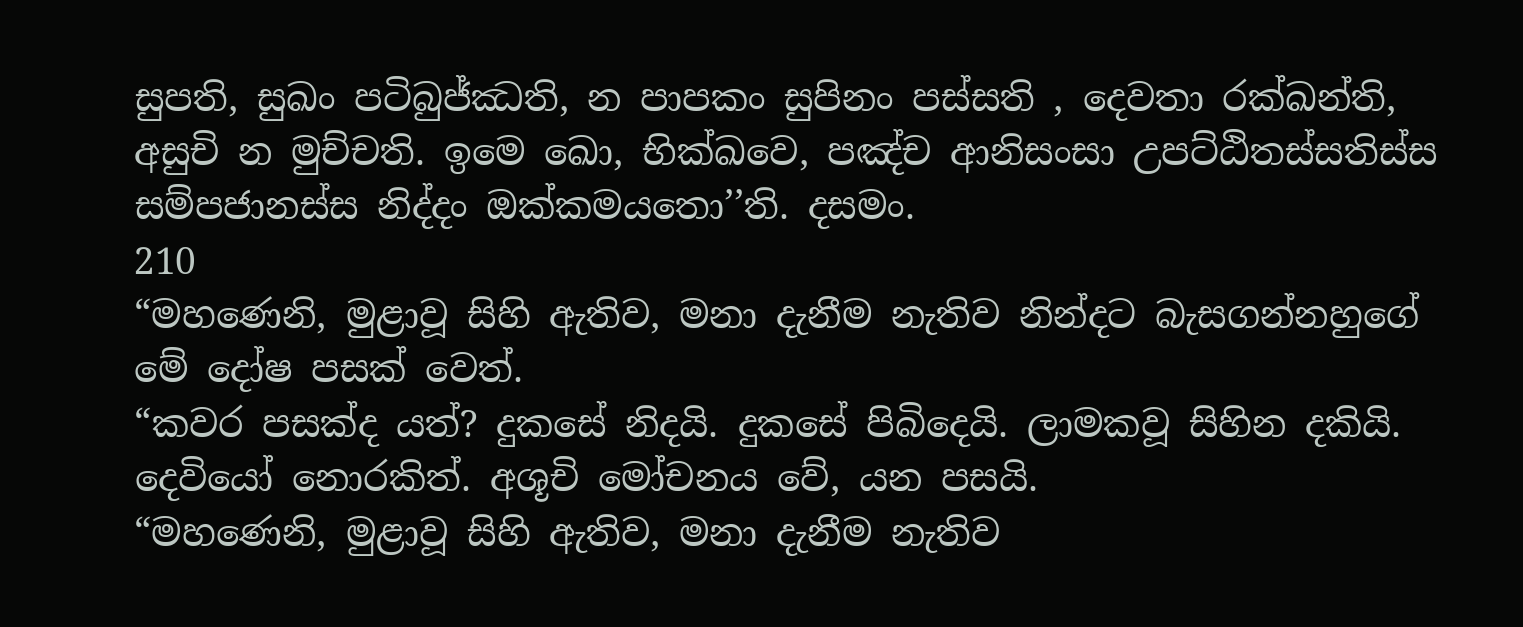සුපති, සුඛං පටිබුජ්ඣති, න පාපකං සුපිනං පස්සති , දෙවතා රක්ඛන්ති, අසුචි න මුච්චති. ඉමෙ ඛො, භික්ඛවෙ, පඤ්ච ආනිසංසා උපට්ඨිතස්සතිස්ස සම්පජානස්ස නිද්දං ඔක්කමයතො’’ති. දසමං.
210
“මහණෙනි, මුළාවූ සිහි ඇතිව, මනා දැනීම නැතිව නින්දට බැසගන්නහුගේ මේ දෝෂ පසක් වෙත්.
“කවර පසක්ද යත්? දුකසේ නිදයි. දුකසේ පිබිදෙයි. ලාමකවූ සිහින දකියි. දෙවියෝ නොරකිත්. අශූචි මෝචනය වේ, යන පසයි.
“මහණෙනි, මුළාවූ සිහි ඇතිව, මනා දැනීම නැතිව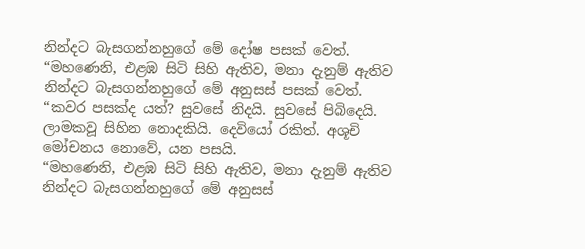නින්දට බැසගන්නහුගේ මේ දෝෂ පසක් වෙත්.
“මහණෙනි, එළඹ සිටි සිහි ඇතිව, මනා දැනුම් ඇතිව නින්දට බැසගන්නහුගේ මේ අනුසස් පසක් වෙත්.
“කවර පසක්ද යත්? සුවසේ නිදයි. සුවසේ පිබිදෙයි. ලාමකවූ සිහින නොදකියි. දෙවියෝ රකිත්. අශූචි මෝචනය නොවේ, යන පසයි.
“මහණෙනි, එළඹ සිටි සිහි ඇතිව, මනා දැනුම් ඇතිව නින්දට බැසගන්නහුගේ මේ අනුසස්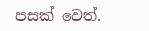පසක් වෙත්.